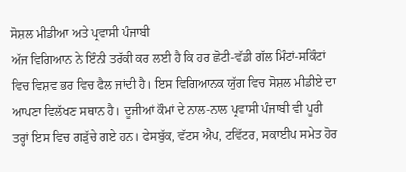ਸੋਸ਼ਲ ਮੀਡੀਆ ਅਤੇ ਪ੍ਰਵਾਸੀ ਪੰਜਾਬੀ
ਅੱਜ ਵਿਗਿਆਨ ਨੇ ਇੰਨੀ ਤਰੱਕੀ ਕਰ ਲਈ ਹੈ ਕਿ ਹਰ ਛੋਟੀ-ਵੱਡੀ ਗੱਲ ਮਿੰਟਾਂ-ਸਕਿੰਟਾਂ ਵਿਚ ਵਿਸ਼ਵ ਭਰ ਵਿਚ ਫੈਲ ਜਾਂਦੀ ਹੈ। ਇਸ ਵਿਗਿਆਨਕ ਯੁੱਗ ਵਿਚ ਸੋਸ਼ਲ ਮੀਡੀਏ ਦਾ ਆਪਣਾ ਵਿਲੱਖਣ ਸਥਾਨ ਹੈ। ਦੂਜੀਆਂ ਕੌਮਾਂ ਦੇ ਨਾਲ-ਨਾਲ ਪ੍ਰਵਾਸੀ ਪੰਜਾਬੀ ਵੀ ਪੂਰੀ ਤਰ੍ਹਾਂ ਇਸ ਵਿਚ ਗੜੁੱਚੇ ਗਏ ਹਨ। ਫੇਸਬੁੱਕ, ਵੱਟਸ ਐਪ, ਟਵਿੱਟਰ, ਸਕਾਈਪ ਸਮੇਤ ਹੋਰ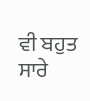ਵੀ ਬਹੁਤ ਸਾਰੇ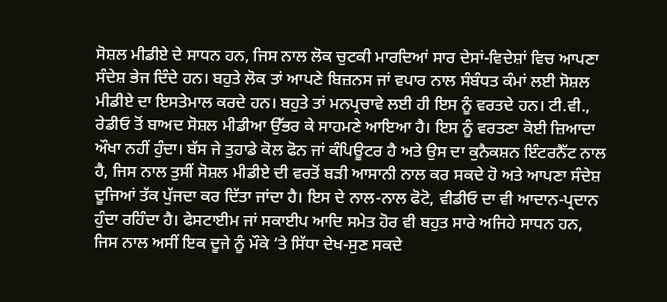ਸੋਸ਼ਲ ਮੀਡੀਏ ਦੇ ਸਾਧਨ ਹਨ, ਜਿਸ ਨਾਲ ਲੋਕ ਚੁਟਕੀ ਮਾਰਦਿਆਂ ਸਾਰ ਦੇਸਾਂ-ਵਿਦੇਸ਼ਾਂ ਵਿਚ ਆਪਣਾ ਸੰਦੇਸ਼ ਭੇਜ ਦਿੰਦੇ ਹਨ। ਬਹੁਤੇ ਲੋਕ ਤਾਂ ਆਪਣੇ ਬਿਜ਼ਨਸ ਜਾਂ ਵਪਾਰ ਨਾਲ ਸੰਬੰਧਤ ਕੰਮਾਂ ਲਈ ਸੋਸ਼ਲ ਮੀਡੀਏ ਦਾ ਇਸਤੇਮਾਲ ਕਰਦੇ ਹਨ। ਬਹੁਤੇ ਤਾਂ ਮਨਪ੍ਰਚਾਵੇ ਲਈ ਹੀ ਇਸ ਨੂੰ ਵਰਤਦੇ ਹਨ। ਟੀ.ਵੀ., ਰੇਡੀਓ ਤੋਂ ਬਾਅਦ ਸੋਸ਼ਲ ਮੀਡੀਆ ਉੱਭਰ ਕੇ ਸਾਹਮਣੇ ਆਇਆ ਹੈ। ਇਸ ਨੂੰ ਵਰਤਣਾ ਕੋਈ ਜ਼ਿਆਦਾ ਔਖਾ ਨਹੀਂ ਹੁੰਦਾ। ਬੱਸ ਜੇ ਤੁਹਾਡੇ ਕੋਲ ਫੋਨ ਜਾਂ ਕੰਪਿਊਟਰ ਹੈ ਅਤੇ ਉਸ ਦਾ ਕੁਨੈਕਸ਼ਨ ਇੰਟਰਨੈੱਟ ਨਾਲ ਹੈ, ਜਿਸ ਨਾਲ ਤੁਸੀਂ ਸੋਸ਼ਲ ਮੀਡੀਏ ਦੀ ਵਰਤੋਂ ਬੜੀ ਆਸਾਨੀ ਨਾਲ ਕਰ ਸਕਦੇ ਹੋ ਅਤੇ ਆਪਣਾ ਸੰਦੇਸ਼ ਦੂਜਿਆਂ ਤੱਕ ਪੁੱਜਦਾ ਕਰ ਦਿੱਤਾ ਜਾਂਦਾ ਹੈ। ਇਸ ਦੇ ਨਾਲ-ਨਾਲ ਫੋਟੋ, ਵੀਡੀਓ ਦਾ ਵੀ ਆਦਾਨ-ਪ੍ਰਦਾਨ ਹੁੰਦਾ ਰਹਿੰਦਾ ਹੈ। ਫੇਸਟਾਈਮ ਜਾਂ ਸਕਾਈਪ ਆਦਿ ਸਮੇਤ ਹੋਰ ਵੀ ਬਹੁਤ ਸਾਰੇ ਅਜਿਹੇ ਸਾਧਨ ਹਨ, ਜਿਸ ਨਾਲ ਅਸੀਂ ਇਕ ਦੂਜੇ ਨੂੰ ਮੌਕੇ ‘ਤੇ ਸਿੱਧਾ ਦੇਖ-ਸੁਣ ਸਕਦੇ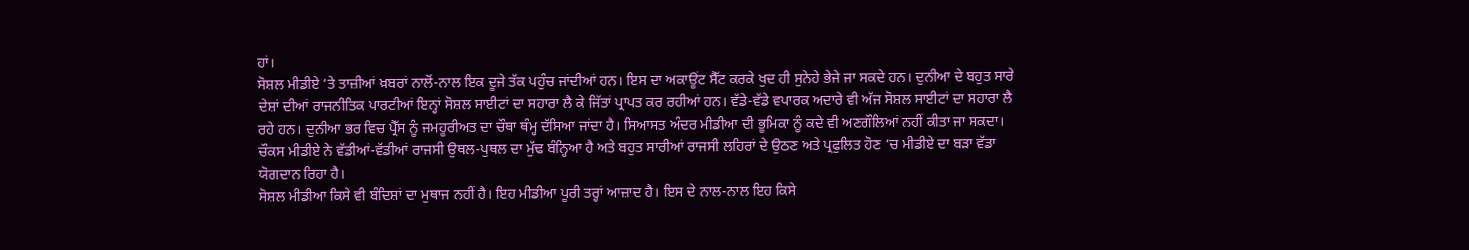ਹਾਂ।
ਸੋਸ਼ਲ ਮੀਡੀਏ ‘ਤੇ ਤਾਜ਼ੀਆਂ ਖ਼ਬਰਾਂ ਨਾਲੋਂ-ਨਾਲ ਇਕ ਦੂਜੇ ਤੱਕ ਪਹੁੰਚ ਜਾਂਦੀਆਂ ਹਨ। ਇਸ ਦਾ ਅਕਾਊਂਟ ਸੈੱਟ ਕਰਕੇ ਖੁਦ ਹੀ ਸੁਨੇਹੇ ਭੇਜੇ ਜਾ ਸਕਦੇ ਹਨ। ਦੁਨੀਆ ਦੇ ਬਹੁਤ ਸਾਰੇ ਦੇਸ਼ਾਂ ਦੀਆਂ ਰਾਜਨੀਤਿਕ ਪਾਰਟੀਆਂ ਇਨ੍ਹਾਂ ਸੋਸ਼ਲ ਸਾਈਟਾਂ ਦਾ ਸਹਾਰਾ ਲੈ ਕੇ ਜਿੱਤਾਂ ਪ੍ਰਾਪਤ ਕਰ ਰਹੀਆਂ ਹਨ। ਵੱਡੇ-ਵੱਡੇ ਵਪਾਰਕ ਅਦਾਰੇ ਵੀ ਅੱਜ ਸੋਸ਼ਲ ਸਾਈਟਾਂ ਦਾ ਸਹਾਰਾ ਲੈ ਰਹੇ ਹਨ। ਦੁਨੀਆ ਭਰ ਵਿਚ ਪ੍ਰੈੱਸ ਨੂੰ ਜਮਹੂਰੀਅਤ ਦਾ ਚੌਥਾ ਥੰਮ੍ਹ ਦੱਸਿਆ ਜਾਂਦਾ ਹੈ। ਸਿਆਸਤ ਅੰਦਰ ਮੀਡੀਆ ਦੀ ਭੂਮਿਕਾ ਨੂੰ ਕਦੇ ਵੀ ਅਣਗੌਲਿਆਂ ਨਹੀਂ ਕੀਤਾ ਜਾ ਸਕਦਾ। ਚੌਕਸ ਮੀਡੀਏ ਨੇ ਵੱਡੀਆਂ-ਵੱਡੀਆਂ ਰਾਜਸੀ ਉਥਲ-ਪੁਥਲ ਦਾ ਮੁੱਢ ਬੰਨ੍ਹਿਆ ਹੈ ਅਤੇ ਬਹੁਤ ਸਾਰੀਆਂ ਰਾਜਸੀ ਲਹਿਰਾਂ ਦੇ ਉਠਣ ਅਤੇ ਪ੍ਰਫੁਲਿਤ ਹੋਣ ‘ਚ ਮੀਡੀਏ ਦਾ ਬੜਾ ਵੱਡਾ ਯੋਗਦਾਨ ਰਿਹਾ ਹੈ।
ਸੋਸ਼ਲ ਮੀਡੀਆ ਕਿਸੇ ਵੀ ਬੰਦਿਸ਼ਾਂ ਦਾ ਮੁਥਾਜ ਨਹੀਂ ਹੈ। ਇਹ ਮੀਡੀਆ ਪੂਰੀ ਤਰ੍ਹਾਂ ਆਜ਼ਾਦ ਹੈ। ਇਸ ਦੇ ਨਾਲ-ਨਾਲ ਇਹ ਕਿਸੇ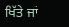ਖਿੱਤੇ ਜਾਂ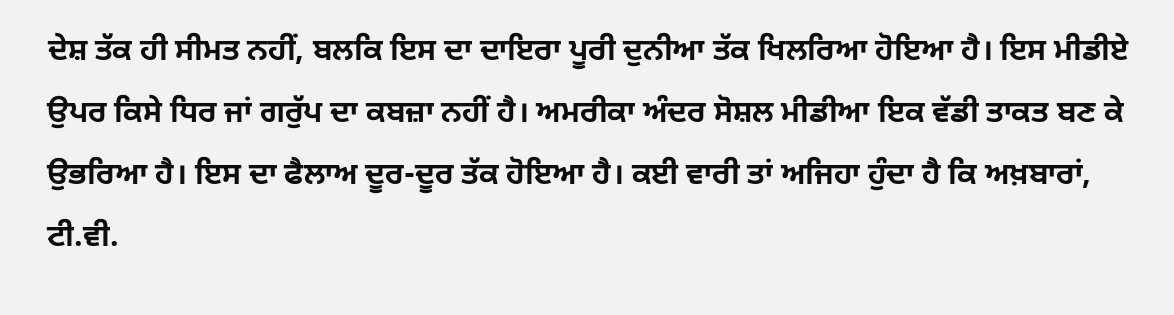ਦੇਸ਼ ਤੱਕ ਹੀ ਸੀਮਤ ਨਹੀਂ, ਬਲਕਿ ਇਸ ਦਾ ਦਾਇਰਾ ਪੂਰੀ ਦੁਨੀਆ ਤੱਕ ਖਿਲਰਿਆ ਹੋਇਆ ਹੈ। ਇਸ ਮੀਡੀਏ ਉਪਰ ਕਿਸੇ ਧਿਰ ਜਾਂ ਗਰੁੱਪ ਦਾ ਕਬਜ਼ਾ ਨਹੀਂ ਹੈ। ਅਮਰੀਕਾ ਅੰਦਰ ਸੋਸ਼ਲ ਮੀਡੀਆ ਇਕ ਵੱਡੀ ਤਾਕਤ ਬਣ ਕੇ ਉਭਰਿਆ ਹੈ। ਇਸ ਦਾ ਫੈਲਾਅ ਦੂਰ-ਦੂਰ ਤੱਕ ਹੋਇਆ ਹੈ। ਕਈ ਵਾਰੀ ਤਾਂ ਅਜਿਹਾ ਹੁੰਦਾ ਹੈ ਕਿ ਅਖ਼ਬਾਰਾਂ, ਟੀ.ਵੀ.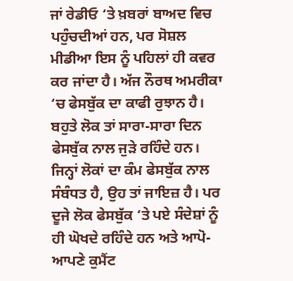ਜਾਂ ਰੇਡੀਓ ‘ਤੇ ਖ਼ਬਰਾਂ ਬਾਅਦ ਵਿਚ ਪਹੁੰਚਦੀਆਂ ਹਨ, ਪਰ ਸੋਸ਼ਲ ਮੀਡੀਆ ਇਸ ਨੂੰ ਪਹਿਲਾਂ ਹੀ ਕਵਰ ਕਰ ਜਾਂਦਾ ਹੈ। ਅੱਜ ਨੌਰਥ ਅਮਰੀਕਾ ‘ਚ ਫੇਸਬੁੱਕ ਦਾ ਕਾਫੀ ਰੁਝਾਨ ਹੈ। ਬਹੁਤੇ ਲੋਕ ਤਾਂ ਸਾਰਾ-ਸਾਰਾ ਦਿਨ ਫੇਸਬੁੱਕ ਨਾਲ ਜੁੜੇ ਰਹਿੰਦੇ ਹਨ। ਜਿਨ੍ਹਾਂ ਲੋਕਾਂ ਦਾ ਕੰਮ ਫੇਸਬੁੱਕ ਨਾਲ ਸੰਬੰਧਤ ਹੈ, ਉਹ ਤਾਂ ਜਾਇਜ਼ ਹੈ। ਪਰ ਦੂਜੇ ਲੋਕ ਫੇਸਬੁੱਕ ‘ਤੇ ਪਏ ਸੰਦੇਸ਼ਾਂ ਨੂੰ ਹੀ ਘੋਖਦੇ ਰਹਿੰਦੇ ਹਨ ਅਤੇ ਆਪੋ-ਆਪਣੇ ਕੁਮੈਂਟ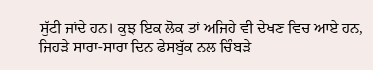ਸੁੱਟੀ ਜਾਂਦੇ ਹਨ। ਕੁਝ ਇਕ ਲੋਕ ਤਾਂ ਅਜਿਹੇ ਵੀ ਦੇਖਣ ਵਿਚ ਆਏ ਹਨ, ਜਿਹੜੇ ਸਾਰਾ-ਸਾਰਾ ਦਿਨ ਫੇਸਬੁੱਕ ਨਲ ਚਿੰਬੜੇ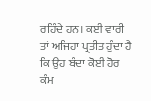ਰਹਿੰਦੇ ਹਨ। ਕਈ ਵਾਰੀ ਤਾਂ ਅਜਿਹਾ ਪ੍ਰਤੀਤ ਹੁੰਦਾ ਹੈ ਕਿ ਉਹ ਬੰਦਾ ਕੋਈ ਹੋਰ ਕੰਮ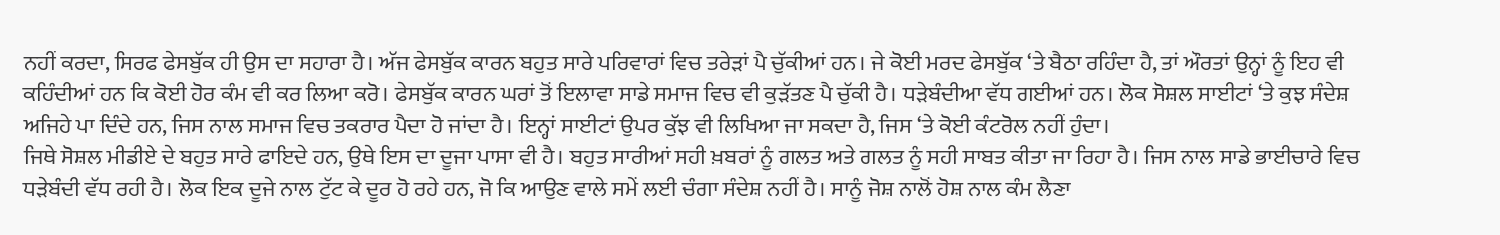ਨਹੀਂ ਕਰਦਾ, ਸਿਰਫ ਫੇਸਬੁੱਕ ਹੀ ਉਸ ਦਾ ਸਹਾਰਾ ਹੈ। ਅੱਜ ਫੇਸਬੁੱਕ ਕਾਰਨ ਬਹੁਤ ਸਾਰੇ ਪਰਿਵਾਰਾਂ ਵਿਚ ਤਰੇੜਾਂ ਪੈ ਚੁੱਕੀਆਂ ਹਨ। ਜੇ ਕੋਈ ਮਰਦ ਫੇਸਬੁੱਕ ‘ਤੇ ਬੈਠਾ ਰਹਿੰਦਾ ਹੈ, ਤਾਂ ਔਰਤਾਂ ਉਨ੍ਹਾਂ ਨੂੰ ਇਹ ਵੀ ਕਹਿੰਦੀਆਂ ਹਨ ਕਿ ਕੋਈ ਹੋਰ ਕੰਮ ਵੀ ਕਰ ਲਿਆ ਕਰੋ। ਫੇਸਬੁੱਕ ਕਾਰਨ ਘਰਾਂ ਤੋਂ ਇਲਾਵਾ ਸਾਡੇ ਸਮਾਜ ਵਿਚ ਵੀ ਕੁੜੱਤਣ ਪੈ ਚੁੱਕੀ ਹੈ। ਧੜੇਬੰਦੀਆ ਵੱਧ ਗਈਆਂ ਹਨ। ਲੋਕ ਸੋਸ਼ਲ ਸਾਈਟਾਂ ‘ਤੇ ਕੁਝ ਸੰਦੇਸ਼ ਅਜਿਹੇ ਪਾ ਦਿੰਦੇ ਹਨ, ਜਿਸ ਨਾਲ ਸਮਾਜ ਵਿਚ ਤਕਰਾਰ ਪੈਦਾ ਹੋ ਜਾਂਦਾ ਹੈ। ਇਨ੍ਹਾਂ ਸਾਈਟਾਂ ਉਪਰ ਕੁੱਝ ਵੀ ਲਿਖਿਆ ਜਾ ਸਕਦਾ ਹੈ, ਜਿਸ ‘ਤੇ ਕੋਈ ਕੰਟਰੋਲ ਨਹੀਂ ਹੁੰਦਾ।
ਜਿਥੇ ਸੋਸ਼ਲ ਮੀਡੀਏ ਦੇ ਬਹੁਤ ਸਾਰੇ ਫਾਇਦੇ ਹਨ, ਉਥੇ ਇਸ ਦਾ ਦੂਜਾ ਪਾਸਾ ਵੀ ਹੈ। ਬਹੁਤ ਸਾਰੀਆਂ ਸਹੀ ਖ਼ਬਰਾਂ ਨੂੰ ਗਲਤ ਅਤੇ ਗਲਤ ਨੂੰ ਸਹੀ ਸਾਬਤ ਕੀਤਾ ਜਾ ਰਿਹਾ ਹੈ। ਜਿਸ ਨਾਲ ਸਾਡੇ ਭਾਈਚਾਰੇ ਵਿਚ ਧੜੇਬੰਦੀ ਵੱਧ ਰਹੀ ਹੈ। ਲੋਕ ਇਕ ਦੂਜੇ ਨਾਲ ਟੁੱਟ ਕੇ ਦੂਰ ਹੋ ਰਹੇ ਹਨ, ਜੋ ਕਿ ਆਉਣ ਵਾਲੇ ਸਮੇਂ ਲਈ ਚੰਗਾ ਸੰਦੇਸ਼ ਨਹੀਂ ਹੈ। ਸਾਨੂੰ ਜੋਸ਼ ਨਾਲੋਂ ਹੋਸ਼ ਨਾਲ ਕੰਮ ਲੈਣਾ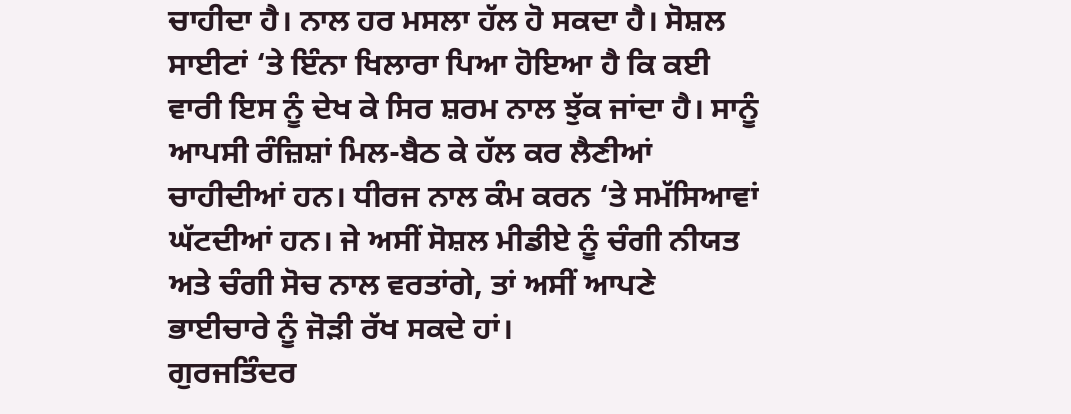ਚਾਹੀਦਾ ਹੈ। ਨਾਲ ਹਰ ਮਸਲਾ ਹੱਲ ਹੋ ਸਕਦਾ ਹੈ। ਸੋਸ਼ਲ ਸਾਈਟਾਂ ‘ਤੇ ਇੰਨਾ ਖਿਲਾਰਾ ਪਿਆ ਹੋਇਆ ਹੈ ਕਿ ਕਈ ਵਾਰੀ ਇਸ ਨੂੰ ਦੇਖ ਕੇ ਸਿਰ ਸ਼ਰਮ ਨਾਲ ਝੁੱਕ ਜਾਂਦਾ ਹੈ। ਸਾਨੂੰ ਆਪਸੀ ਰੰਜ਼ਿਸ਼ਾਂ ਮਿਲ-ਬੈਠ ਕੇ ਹੱਲ ਕਰ ਲੈਣੀਆਂ ਚਾਹੀਦੀਆਂ ਹਨ। ਧੀਰਜ ਨਾਲ ਕੰਮ ਕਰਨ ‘ਤੇ ਸਮੱਸਿਆਵਾਂ ਘੱਟਦੀਆਂ ਹਨ। ਜੇ ਅਸੀਂ ਸੋਸ਼ਲ ਮੀਡੀਏ ਨੂੰ ਚੰਗੀ ਨੀਯਤ ਅਤੇ ਚੰਗੀ ਸੋਚ ਨਾਲ ਵਰਤਾਂਗੇ, ਤਾਂ ਅਸੀਂ ਆਪਣੇ ਭਾਈਚਾਰੇ ਨੂੰ ਜੋੜੀ ਰੱਖ ਸਕਦੇ ਹਾਂ।
ਗੁਰਜਤਿੰਦਰ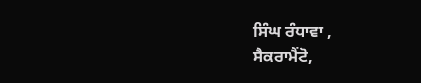ਸਿੰਘ ਰੰਧਾਵਾ ,
ਸੈਕਰਾਮੈਂਟੋ,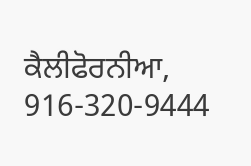ਕੈਲੀਫੋਰਨੀਆ,
916-320-9444